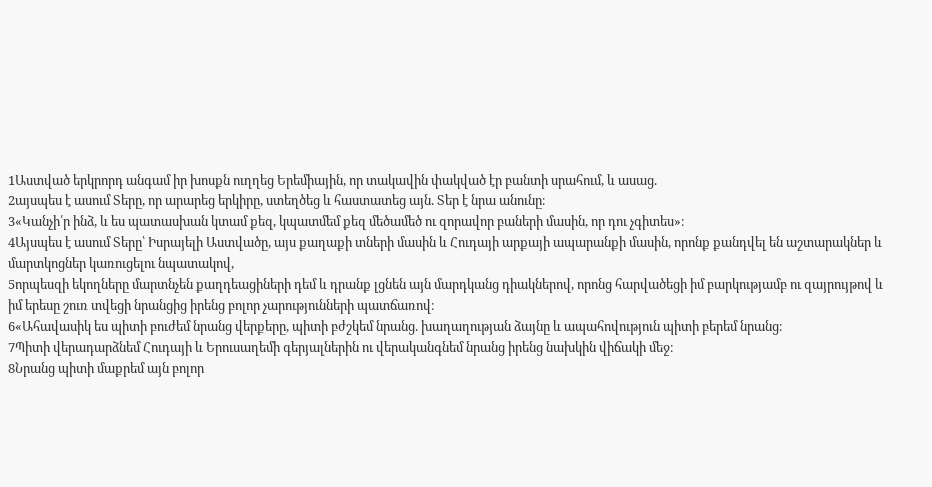1Աստված երկրորդ անգամ իր խոսքն ուղղեց Երեմիային, որ տակավին փակված էր բանտի սրահում, և ասաց.
2այսպես է ասում Տերը, որ արարեց երկիրը, ստեղծեց և հաստատեց այն. Տեր է նրա անունը։
3«Կանչի՛ր ինձ, և ես պատասխան կտամ քեզ, կպատմեմ քեզ մեծամեծ ու զորավոր բաների մասին, որ դու չգիտես»։
4Այսպես է ասում Տերը՝ Իսրայելի Աստվածը, այս քաղաքի տների մասին և Հուդայի արքայի ապարանքի մասին, որոնք քանդվել են աշտարակներ և մարտկոցներ կառուցելու նպատակով,
5որպեսզի եկողները մարտնչեն քաղդեացիների դեմ և դրանք լցնեն այն մարդկանց դիակներով, որոնց հարվածեցի իմ բարկությամբ ու զայրույթով և իմ երեսը շուռ տվեցի նրանցից իրենց բոլոր չարությունների պատճառով։
6«Ահավասիկ ես պիտի բուժեմ նրանց վերքերը, պիտի բժշկեմ նրանց. խաղաղության ձայնը և ապահովություն պիտի բերեմ նրանց։
7Պիտի վերադարձնեմ Հուդայի և Երուսաղեմի գերյալներին ու վերականգնեմ նրանց իրենց նախկին վիճակի մեջ։
8Նրանց պիտի մաքրեմ այն բոլոր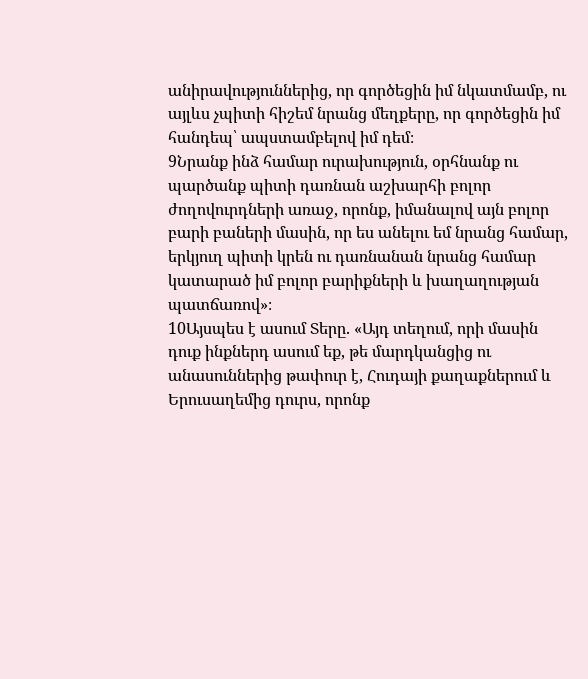անիրավություններից, որ գործեցին իմ նկատմամբ, ու այլևս չպիտի հիշեմ նրանց մեղքերը, որ գործեցին իմ հանդեպ՝ ապստամբելով իմ դեմ։
9Նրանք ինձ համար ուրախություն, օրհնանք ու պարծանք պիտի դառնան աշխարհի բոլոր ժողովուրդների առաջ, որոնք, իմանալով այն բոլոր բարի բաների մասին, որ ես անելու եմ նրանց համար, երկյուղ պիտի կրեն ու դառնանան նրանց համար կատարած իմ բոլոր բարիքների և խաղաղության պատճառով»։
10Այսպես է ասում Տերը. «Այդ տեղում, որի մասին դուք ինքներդ ասում եք, թե մարդկանցից ու անասուններից թափուր է, Հուդայի քաղաքներում և Երուսաղեմից դուրս, որոնք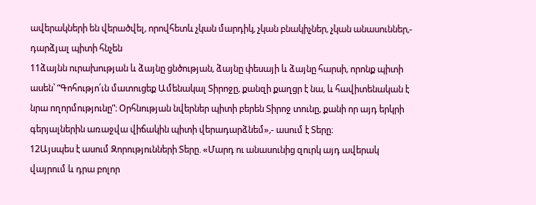ավերակների են վերածվել, որովհետև չկան մարդիկ, չկան բնակիչներ, չկան անասուններ,- դարձյալ պիտի հնչեն
11ձայնն ուրախության և ձայնը ցնծության, ձայնը փեսայի և ձայնը հարսի, որոնք պիտի ասեն՝ “Գոհությո՛ւն մատուցեք Ամենակալ Տիրոջը, քանզի քաղցր է նա, և հավիտենական է նրա ողորմությունը”։ Օրհնության նվերներ պիտի բերեն Տիրոջ տունը, քանի որ այդ երկրի գերյալներին առաջվա վիճակին պիտի վերադարձնեմ»,- ասում է Տերը։
12Այսպես է ասում Զորությունների Տերը. «Մարդ ու անասունից զուրկ այդ ավերակ վայրում և դրա բոլոր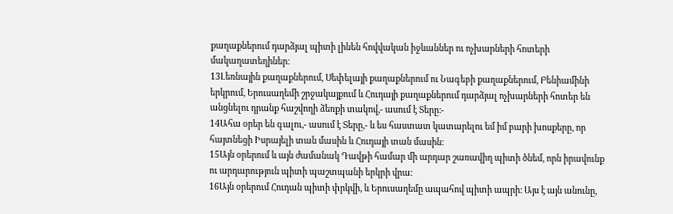քաղաքներում դարձյալ պիտի լինեն հովվական իջևաններ ու ոչխարների հոտերի մակաղատեղիներ։
13Լեռնային քաղաքներում, Սեփելայի քաղաքներում ու Նագեբի քաղաքներում, Բենիամինի երկրում, Երուսաղեմի շրջակայքում և Հուդայի քաղաքներում դարձյալ ոչխարների հոտեր են անցնելու դրանք հաշվողի ձեռքի տակով,- ասում է Տերը։-
14Ահա օրեր են գալու,- ասում է Տերը,- և ես հաստատ կատարելու եմ իմ բարի խոսքերը, որ հայտնեցի Իսրայելի տան մասին և Հուդայի տան մասին։
15Այն օրերում և այն ժամանակ Դավթի համար մի արդար շառավիղ պիտի ծնեմ, որն իրավունք ու արդարություն պիտի պաշտպանի երկրի վրա։
16Այն օրերում Հուդան պիտի փրկվի, և Երուսաղեմը ապահով պիտի ապրի։ Այս է այն անունը,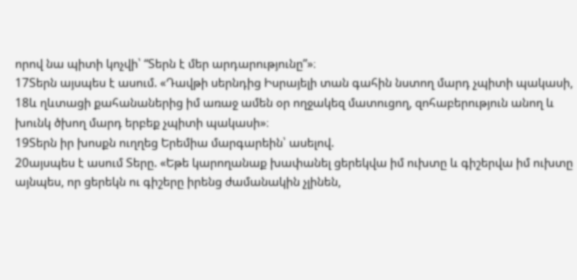որով նա պիտի կոչվի՝ “Տերն է մեր արդարությունը”»։
17Տերն այսպես է ասում. «Դավթի սերնդից Իսրայելի տան գահին նստող մարդ չպիտի պակասի,
18և ղևտացի քահանաներից իմ առաջ ամեն օր ողջակեզ մատուցող, զոհաբերություն անող և խունկ ծխող մարդ երբեք չպիտի պակասի»։
19Տերն իր խոսքն ուղղեց Երեմիա մարգարեին՝ ասելով.
20այսպես է ասում Տերը. «Եթե կարողանաք խափանել ցերեկվա իմ ուխտը և գիշերվա իմ ուխտը այնպես, որ ցերեկն ու գիշերը իրենց ժամանակին չլինեն,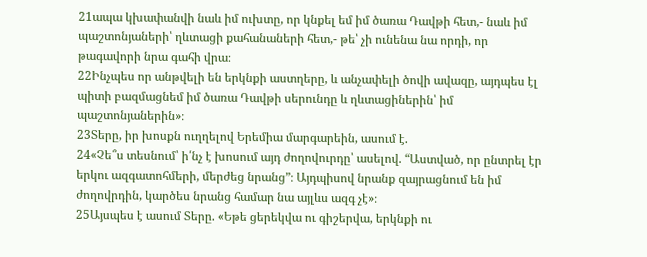21ապա կխափանվի նաև իմ ուխտը, որ կնքել եմ իմ ծառա Դավթի հետ,- նաև իմ պաշտոնյաների՝ ղևտացի քահանաների հետ,- թե՝ չի ունենա նա որդի, որ թագավորի նրա գահի վրա։
22Ինչպես որ անթվելի են երկնքի աստղերը, և անչափելի ծովի ավազը, այդպես էլ պիտի բազմացնեմ իմ ծառա Դավթի սերունդը և ղևտացիներին՝ իմ պաշտոնյաներին»։
23Տերը, իր խոսքն ուղղելով Երեմիա մարգարեին, ասում է.
24«Չե՞ս տեսնում՝ ի՛նչ է խոսում այդ ժողովուրդը՝ ասելով. “Աստված, որ ընտրել էր երկու ազգատոհմերի, մերժեց նրանց”։ Այդպիսով նրանք զայրացնում են իմ ժողովրդին, կարծես նրանց համար նա այլևս ազգ չէ»։
25Այսպես է ասում Տերը. «Եթե ցերեկվա ու գիշերվա, երկնքի ու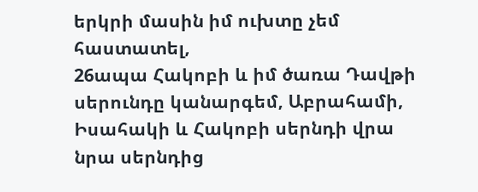երկրի մասին իմ ուխտը չեմ հաստատել,
26ապա Հակոբի և իմ ծառա Դավթի սերունդը կանարգեմ, Աբրահամի, Իսահակի և Հակոբի սերնդի վրա նրա սերնդից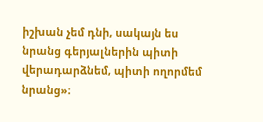իշխան չեմ դնի, սակայն ես նրանց գերյալներին պիտի վերադարձնեմ, պիտի ողորմեմ նրանց»։